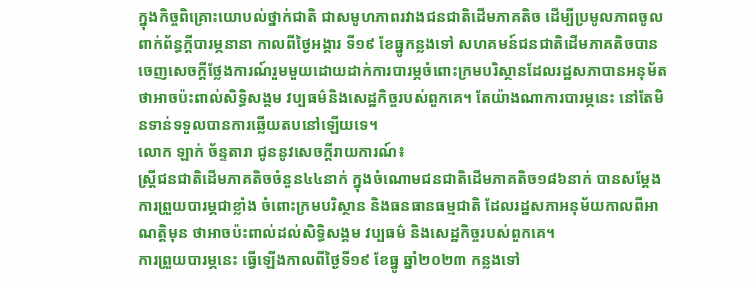ក្នុងកិច្ចពិគ្រោះយោបល់ថ្នាក់ជាតិ ជាសមូហភាពរវាងជនជាតិដើមភាគតិច ដើម្បីប្រមូលភាពចូលពាក់ព័ន្ធក្ដីបារម្ភនានា កាលពីថ្ងៃអង្គារ ទី១៩ ខែធ្នូកន្លងទៅ សហគមន៍ជនជាតិដើមភាគតិចបានចេញសេចក្ដីថ្លែងការណ៍រួមមួយដោយដាក់ការបារម្ភចំពោះក្រមបរិស្ថានដែលរដ្ឋសភាបានអនុម័ត ថាអាចប៉ះពាល់សិទ្ធិសង្គម វប្បធម៌និងសេដ្ឋកិច្ចរបស់ពួកគេ។ តែយ៉ាងណាការបារម្ភនេះ នៅតែមិនទាន់ទទួលបានការឆ្លើយតបនៅឡើយទេ។
លោក ឡាក់ ច័ន្ទតារា ជូននូវសេចក្ដីរាយការណ៍៖
ស្ដ្រីជនជាតិដើមភាគតិចចំនួន៤៤នាក់ ក្នុងចំណោមជនជាតិដើមភាគតិច១៨៦នាក់ បានសម្ដែងការព្រួយបារម្ភជាខ្លាំង ចំពោះក្រមបរិស្ថាន និងធនធានធម្មជាតិ ដែលរដ្ឋសភាអនុម័យកាលពីអាណត្តិមុន ថាអាចប៉ះពាល់ដល់សិទ្ធិសង្គម វប្បធម៌ និងសេដ្ឋកិច្ចរបស់ពួកគេ។
ការព្រួយបារម្ភនេះ ធ្វើឡើងកាលពីថ្ងៃទី១៩ ខែធ្នូ ឆ្នាំ២០២៣ កន្លងទៅ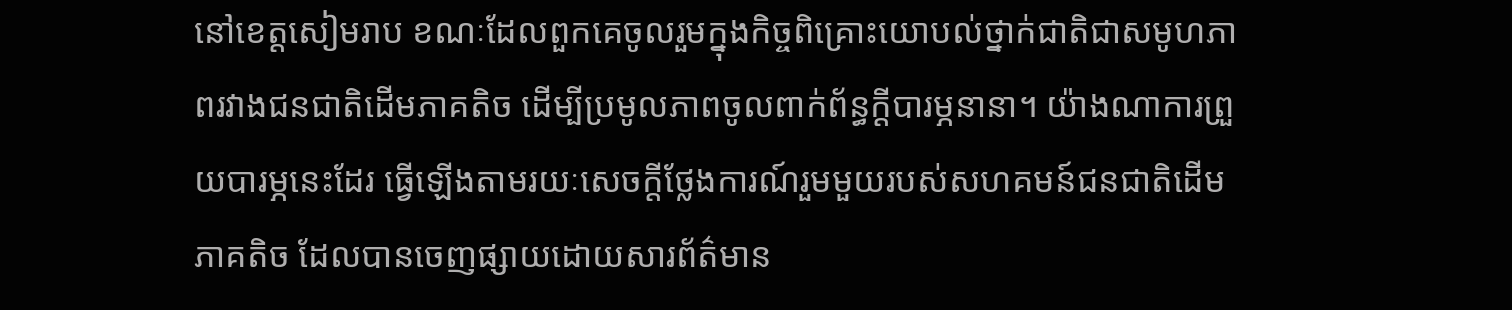នៅខេត្តសៀមរាប ខណៈដែលពួកគេចូលរួមក្នុងកិច្ចពិគ្រោះយោបល់ថ្នាក់ជាតិជាសមូហភាពរវាងជនជាតិដើមភាគតិច ដើម្បីប្រមូលភាពចូលពាក់ព័ន្ធក្ដីបារម្ភនានា។ យ៉ាងណាការព្រួយបារម្ភនេះដែរ ធ្វើឡើងតាមរយៈសេចក្ដីថ្លែងការណ៍រួមមួយរបស់សហគមន៍ជនជាតិដើមភាគតិច ដែលបានចេញផ្សាយដោយសារព័ត៌មាន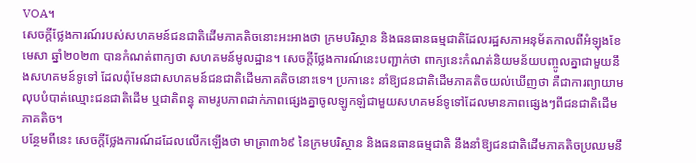VOA។
សេចក្ដីថ្លែងការណ៍របស់សហគមន៍ជនជាតិដើមភាគតិចនោះអះអាងថា ក្រមបរិស្ថាន និងធនធានធម្មជាតិដែលរដ្ឋសភាអនុម័តកាលពីអំឡុងខែមេសា ឆ្នាំ២០២៣ បានកំណត់ពាក្យថា សហគមន៍មូលដ្ឋាន។ សេចក្ដីថ្លែងការណ៍នេះបញ្ជាក់ថា ពាក្យនេះកំណត់និយមន័យបញ្ចូលគ្នាជាមួយនឹងសហគមន៍ទូទៅ ដែលពុំមែនជាសហគមន៍ជនជាតិដើមភាគតិចនោះទេ។ ប្រកានេះ នាំឱ្យជនជាតិដើមភាគតិចយល់ឃើញថា គឺជាការព្យាយាមលុបបំបាត់ឈ្មោះជនជាតិដើម ឬជាតិពន្ធុ តាមរូបភាពដាក់ភាពផ្សេងគ្នាចូលឡូកឡំជាមួយសហគមន៍ទូទៅដែលមានភាពផ្សេងៗពីជនជាតិដើមភាគតិច។
បន្ថែមពីនេះ សេចក្តីថ្លែងការណ៍ដដែលលើកឡើងថា មាត្រា៣៦៩ នៃក្រមបរិស្ថាន និងធនធានធម្មជាតិ នឹងនាំឱ្យជនជាតិដើមភាគតិចប្រឈមនឹ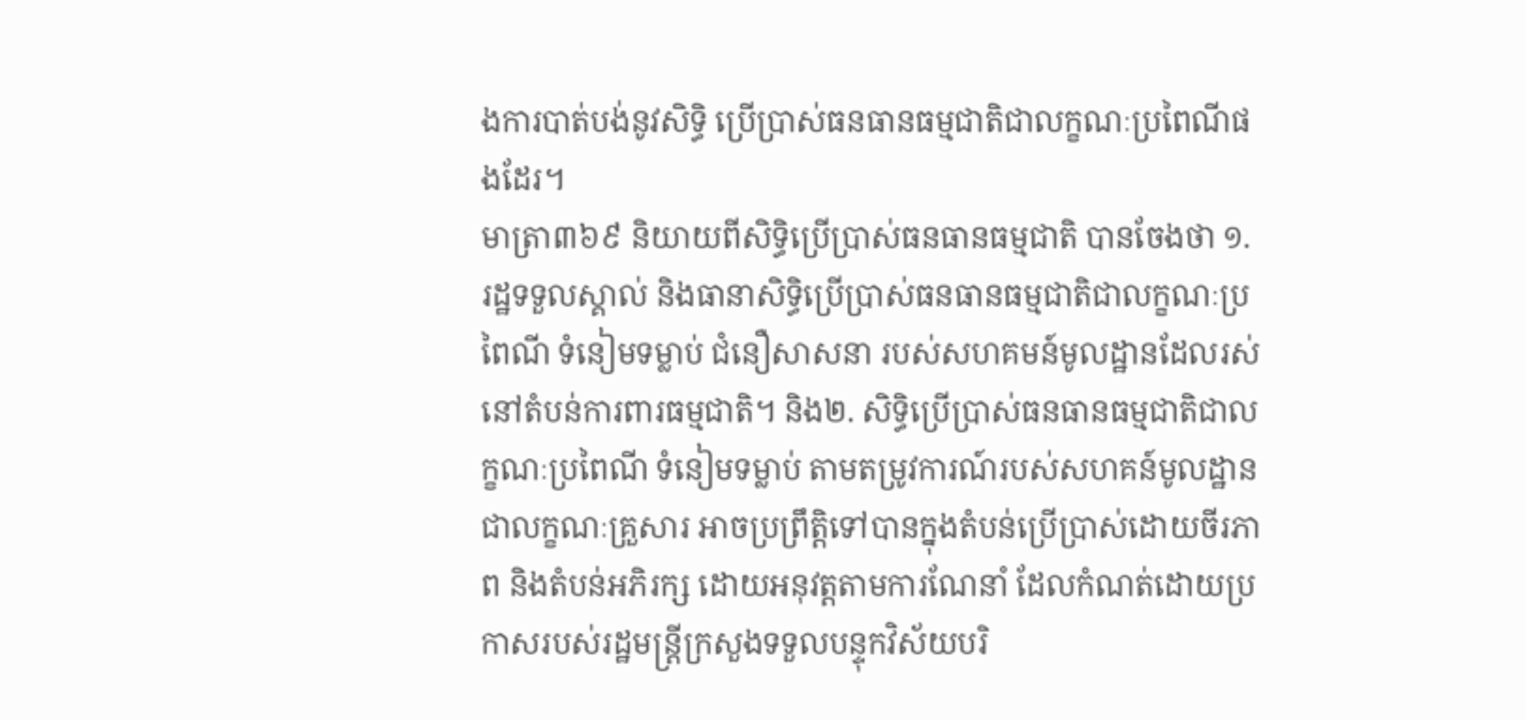ងការបាត់បង់នូវសិទ្ធិ ប្រើប្រាស់ធនធានធម្មជាតិជាលក្ខណៈប្រពៃណីផងដែរ។
មាត្រា៣៦៩ និយាយពីសិទ្ធិប្រើប្រាស់ធនធានធម្មជាតិ បានចែងថា ១. រដ្ឋទទួលស្គាល់ និងធានាសិទ្ធិប្រើប្រាស់ធនធានធម្មជាតិជាលក្ខណៈប្រពៃណី ទំនៀមទម្លាប់ ជំនឿសាសនា របស់សហគមន៍មូលដ្ឋានដែលរស់នៅតំបន់ការពារធម្មជាតិ។ និង២. សិទ្ធិប្រើប្រាស់ធនធានធម្មជាតិជាលក្ខណៈប្រពៃណី ទំនៀមទម្លាប់ តាមតម្រូវការណ៍របស់សហគន៍មូលដ្ឋានជាលក្ខណៈគ្រួសារ អាចប្រព្រឹត្តិទៅបានក្នុងតំបន់ប្រើប្រាស់ដោយចីរភាព និងតំបន់អភិរក្ស ដោយអនុវត្តតាមការណែនាំ ដែលកំណត់ដោយប្រកាសរបស់រដ្ឋមន្ដ្រីក្រសួងទទួលបន្ទុកវិស័យបរិ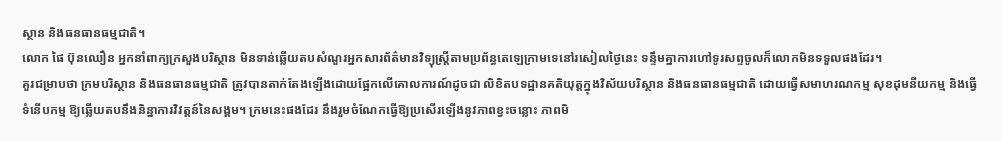ស្ថាន និងធនធានធម្មជាតិ។
លោក ផៃ ប៊ុនឈឿន អ្នកនាំពាក្យក្រសួងបរិស្ថាន មិនទាន់ឆ្លើយតបសំណួរអ្នកសារព័ត៌មានវិទ្យុស្ដ្រីតាមប្រព័ន្ធតេឡេក្រាមទេនៅរសៀលថ្ងៃនេះ ទន្ទឹមគ្នាការហៅទូរសព្ទចូលក៏លោកមិនទទួលផងដែរ។
គួរជម្រាបថា ក្រមបរិស្ថាន និងធនធានធម្មជាតិ ត្រូវបានតាក់តែងឡើងដោយផ្អែកលើគោលការណ៍ដូចជា លិខិតបទដ្ឋានគតិយុត្តក្នុងវិស័យបរិស្ថាន និងធនធានធម្មជាតិ ដោយធ្វើសមាហរណកម្ម សុខដុមនីយកម្ម និងធ្វើទំនើបកម្ម ឱ្យឆ្លើយតបនឹងនិន្នាការវិវត្តន៍នៃសង្គម។ ក្រមនេះផងដែរ នឹងរួមចំណែកធ្វើឱ្យប្រសើរឡើងនូវភាពខ្វះចន្លោះ ភាពមិ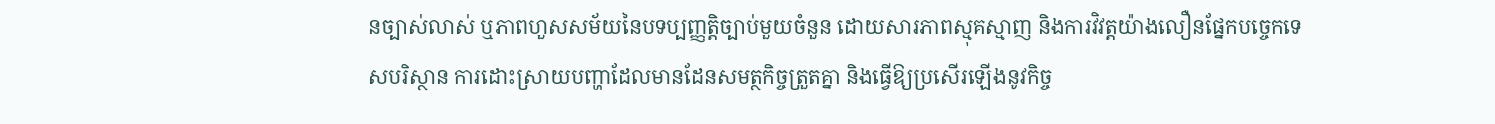នច្បាស់លាស់ ឬភាពហួសសម័យនៃបទប្បញ្ញត្តិច្បាប់មួយចំនួន ដោយសារភាពស្មុគស្មាញ និងការវិវត្តយ៉ាងលឿនផ្នែកបច្ចេកទេសបរិស្ថាន ការដោះស្រាយបញ្ហាដែលមានដែនសមត្ថកិច្ចត្រួតគ្នា និងធ្វើឱ្យប្រសើរឡើងនូវកិច្ច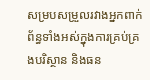សម្របសម្រួលរវាងអ្នកពាក់ព័ន្ធទាំងអស់ក្នុងការគ្រប់គ្រងបរិស្ថាន និងធន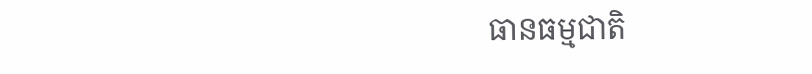ធានធម្មជាតិ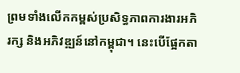ព្រមទាំងលើកកម្ពស់ប្រសិទ្ធភាពការងារអភិរក្ស និងអភិវឌ្ឍន៍នៅកម្ពុជា។ នេះបើផ្អែកតា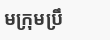មក្រុមប្រឹ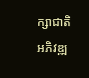ក្សាជាតិ អភិវឌ្ឍ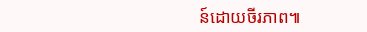ន៍ដោយចីរភាព៕